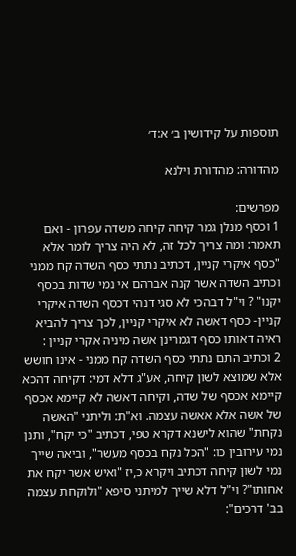תוספות על קידושין ב׳ א:ד׳

מהדורה: מהדורת וילנא

מפרשים:
1 וכסף מנלן גמר קיחה קיחה משדה עפרון - ואם תאמר: ומה צריך לכל זה, לא היה צריך לומר אלא "כסף איקרי קניין, דכתיב נתתי כסף השדה קח ממני וכתיב השדה אשר קנה אברהם אי נמי שדות בכסף יקנו" ? וי"ל דבהכי לא סגי דנהי דכסף השדה איקרי קניין- כסף דאשה לא איקרי קניין, לכך צריך להביא ראיה דאותו כסף דגמרינן אשה מיניה אקרי קניין :
2 וכתיב התם נתתי כסף השדה קח ממני - אינו חושש אלא שמוצא לשון קיחה, אע"ג דלא דמי: דקיחה דהכא קיימא אכסף של שדה, וקיחה דאשה לא קיימא אכסף של אשה אלא אאשה עצמה. וא"ת: וליתני "האשה נקחת" שהוא לישנא דקרא טפי, דכתיב "כי יקח", ותנן נמי עירובין כו: "הכל נקח בכסף מעשר", וביאה שייך נמי לשון קיחה דכתיב ויקרא כ,יז "ואיש אשר יקח את אחותו"? וי"ל דלא שייך למיתני סיפא "ולוקחת עצמה בב' דרכים":